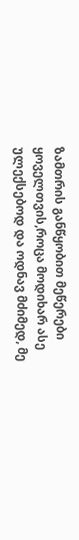ზამთრის განწყობით მეწერები ყოველთვის,როცა მოდიხარ ასე ულექსებოდ და ოდნავ მძიმედ, მე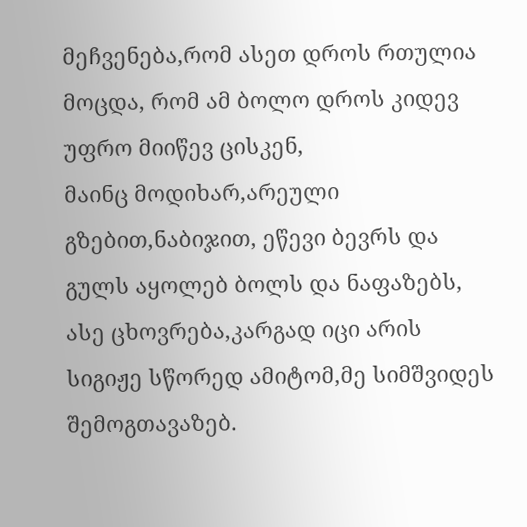მეჩვენება,რომ ასეთ დროს რთულია მოცდა, რომ ამ ბოლო დროს კიდევ უფრო მიიწევ ცისკენ,
მაინც მოდიხარ,არეული გზებით,ნაბიჯით, ეწევი ბევრს და გულს აყოლებ ბოლს და ნაფაზებს, ასე ცხოვრება,კარგად იცი არის სიგიჟე სწორედ ამიტომ,მე სიმშვიდეს შემოგთავაზებ.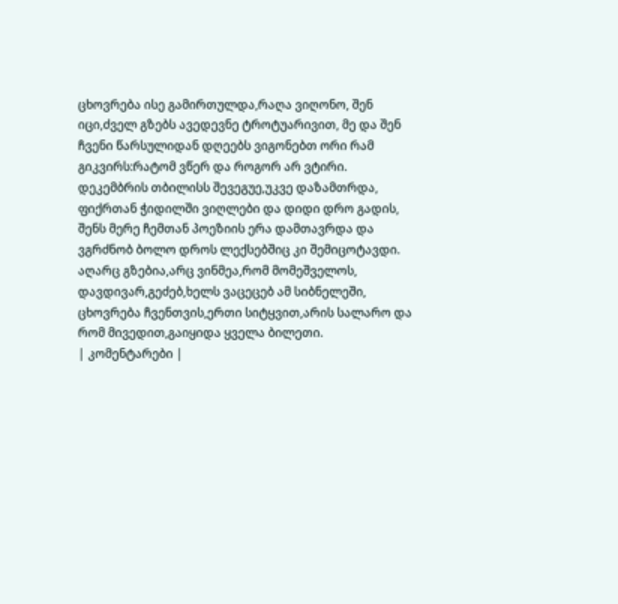ცხოვრება ისე გამირთულდა,რაღა ვიღონო, შენ იცი,ძველ გზებს ავედევნე ტროტუარივით, მე და შენ ჩვენი წარსულიდან დღეებს ვიგონებთ ორი რამ გიკვირს:რატომ ვწერ და როგორ არ ვტირი.
დეკემბრის თბილისს შევეგუე,უკვე დაზამთრდა, ფიქრთან ჭიდილში ვიღლები და დიდი დრო გადის, შენს მერე ჩემთან პოეზიის ერა დამთავრდა და ვგრძნობ ბოლო დროს ლექსებშიც კი შემიცოტავდი.
აღარც გზებია,არც ვინმეა,რომ მომეშველოს, დავდივარ,გეძებ,ხელს ვაცეცებ ამ სიბნელეში, ცხოვრება ჩვენთვის,ერთი სიტყვით,არის სალარო და რომ მივედით,გაიყიდა ყველა ბილეთი.
| კომენტარები |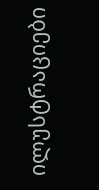ილუსტრაციები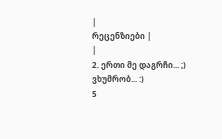|
რეცენზიები |
|
2. ერთი მე დაგრჩი... ;) ვხუმრობ... :)
5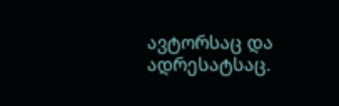ავტორსაც და ადრესატსაც.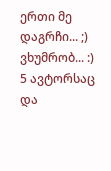ერთი მე დაგრჩი... ;) ვხუმრობ... :)
5 ავტორსაც და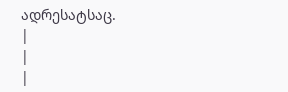ადრესატსაც.
|
|
|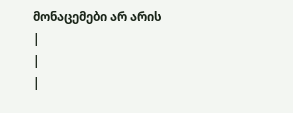მონაცემები არ არის |
|
|